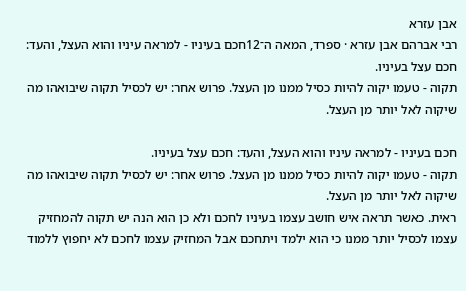אבן עזרא
רבי אברהם אבן עזרא · ספרד, המאה ה־12חכם בעיניו - למראה עיניו והוא העצל, והעד: חכם עצל בעיניו.
תקוה - טעמו יקוה להיות כסיל ממנו מן העצל. פרוש אחר: יש לכסיל תקוה שיבואהו מה שיקוה לאל יותר מן העצל.

חכם בעיניו - למראה עיניו והוא העצל, והעד: חכם עצל בעיניו.
תקוה - טעמו יקוה להיות כסיל ממנו מן העצל. פרוש אחר: יש לכסיל תקוה שיבואהו מה שיקוה לאל יותר מן העצל.
ראית. כאשר תראה איש חושב עצמו בעיניו לחכם ולא כן הוא הנה יש תקוה להמחזיק עצמו לכסיל יותר ממנו כי הוא ילמד ויתחכם אבל המחזיק עצמו לחכם לא יחפוץ ללמוד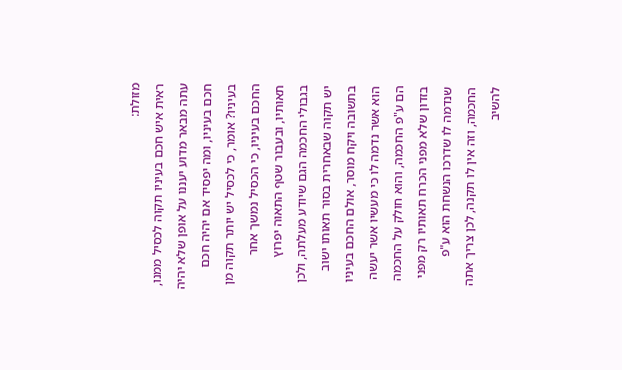מזולת:
ראית איש חכם בעיניו תקוה לכסיל ממנו, עתה מבאר מדוע יעננו על אופן שלא יהיה חכם בעיניו, ומה יפסיד אם יהיה חכם בעיניו? אומר, כי לכסיל יש יותר תקוה מן החכם בעיניו, כי הכסיל נמשך אחר תאותיו, ובעבור שטף התאוה יפרוץ בגבולי החכמה הגם שיודע מעלתה, ולכן יש תקוה שבאחרית בסור תאותו ישוב בתשובה ויקח מוסר, אולם החכם בעיניו הוא אשר נדמה לו כי מעשיו אשר יעשה הם ע"פ החכמה, והוא חולק על החכמה בזדון שלא מפני הכרח תאותיו רק מפני שנדמה לו שדרכו הנשחת הוא ע"פ החכמה, וזה אין לו תקנה, לכן צריך אתה להשיב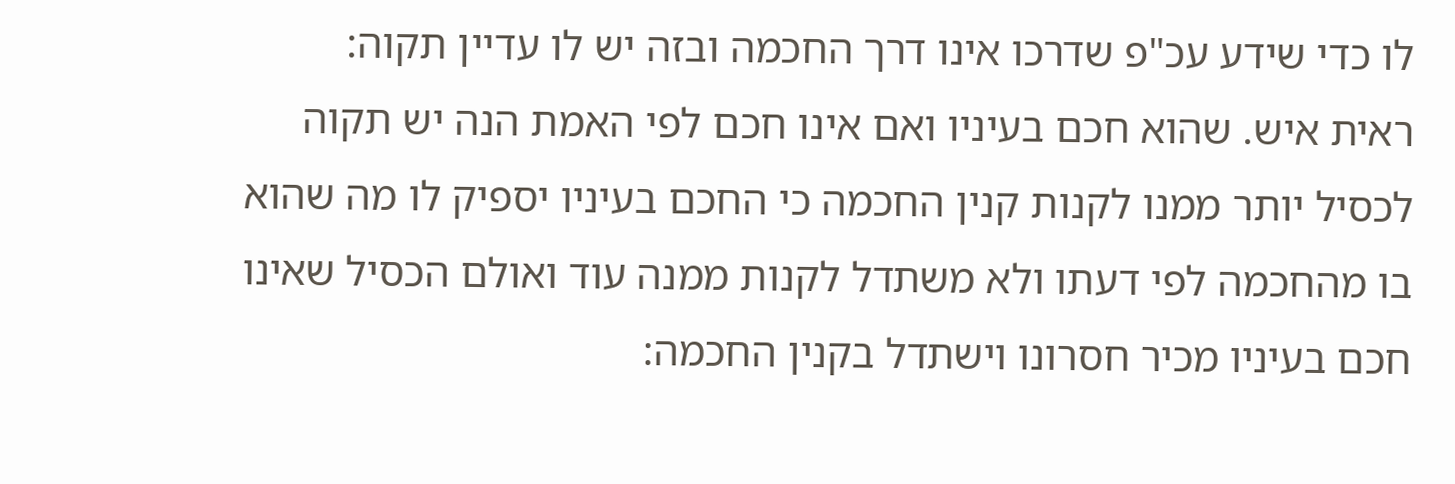לו כדי שידע עכ"פ שדרכו אינו דרך החכמה ובזה יש לו עדיין תקוה:
ראית איש. שהוא חכם בעיניו ואם אינו חכם לפי האמת הנה יש תקוה לכסיל יותר ממנו לקנות קנין החכמה כי החכם בעיניו יספיק לו מה שהוא בו מהחכמה לפי דעתו ולא משתדל לקנות ממנה עוד ואולם הכסיל שאינו חכם בעיניו מכיר חסרונו וישתדל בקנין החכמה: